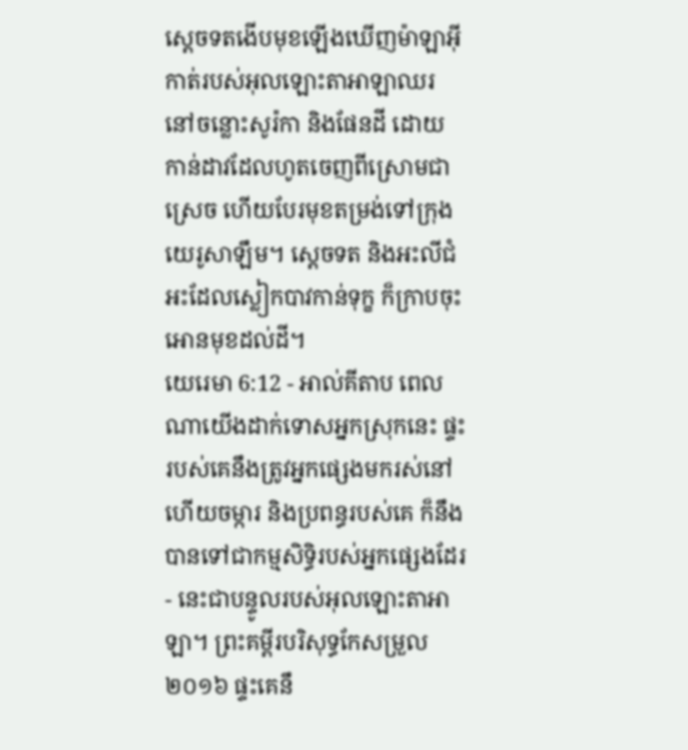ស្តេចទតងើបមុខឡើងឃើញម៉ាឡាអ៊ីកាត់របស់អុលឡោះតាអាឡាឈរនៅចន្លោះសូរ៉កា និងផែនដី ដោយកាន់ដាវដែលហូតចេញពីស្រោមជាស្រេច ហើយបែរមុខតម្រង់ទៅក្រុងយេរូសាឡឹម។ ស្តេចទត និងអះលីជំអះដែលស្លៀកបាវកាន់ទុក្ខ ក៏ក្រាបចុះអោនមុខដល់ដី។
យេរេមា 6:12 - អាល់គីតាប ពេលណាយើងដាក់ទោសអ្នកស្រុកនេះ ផ្ទះរបស់គេនឹងត្រូវអ្នកផ្សេងមករស់នៅ ហើយចម្ការ និងប្រពន្ធរបស់គេ ក៏នឹងបានទៅជាកម្មសិទ្ធិរបស់អ្នកផ្សេងដែរ - នេះជាបន្ទូលរបស់អុលឡោះតាអាឡា។ ព្រះគម្ពីរបរិសុទ្ធកែសម្រួល ២០១៦ ផ្ទះគេនឹ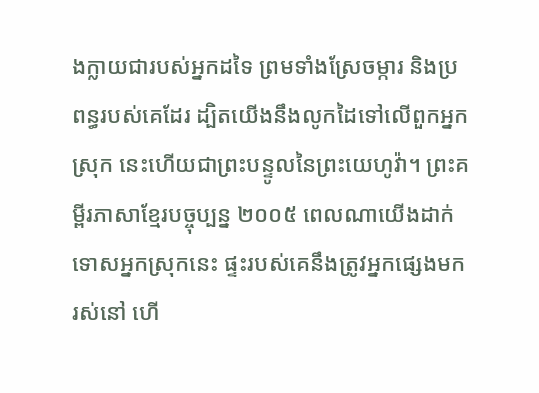ងក្លាយជារបស់អ្នកដទៃ ព្រមទាំងស្រែចម្ការ និងប្រពន្ធរបស់គេដែរ ដ្បិតយើងនឹងលូកដៃទៅលើពួកអ្នកស្រុក នេះហើយជាព្រះបន្ទូលនៃព្រះយេហូវ៉ា។ ព្រះគម្ពីរភាសាខ្មែរបច្ចុប្បន្ន ២០០៥ ពេលណាយើងដាក់ទោសអ្នកស្រុកនេះ ផ្ទះរបស់គេនឹងត្រូវអ្នកផ្សេងមករស់នៅ ហើ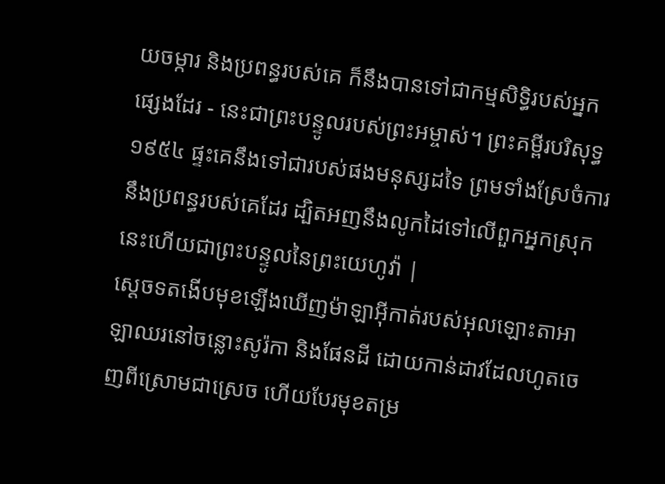យចម្ការ និងប្រពន្ធរបស់គេ ក៏នឹងបានទៅជាកម្មសិទ្ធិរបស់អ្នកផ្សេងដែរ - នេះជាព្រះបន្ទូលរបស់ព្រះអម្ចាស់។ ព្រះគម្ពីរបរិសុទ្ធ ១៩៥៤ ផ្ទះគេនឹងទៅជារបស់ផងមនុស្សដទៃ ព្រមទាំងស្រែចំការ នឹងប្រពន្ធរបស់គេដែរ ដ្បិតអញនឹងលូកដៃទៅលើពួកអ្នកស្រុក នេះហើយជាព្រះបន្ទូលនៃព្រះយេហូវ៉ា |
ស្តេចទតងើបមុខឡើងឃើញម៉ាឡាអ៊ីកាត់របស់អុលឡោះតាអាឡាឈរនៅចន្លោះសូរ៉កា និងផែនដី ដោយកាន់ដាវដែលហូតចេញពីស្រោមជាស្រេច ហើយបែរមុខតម្រ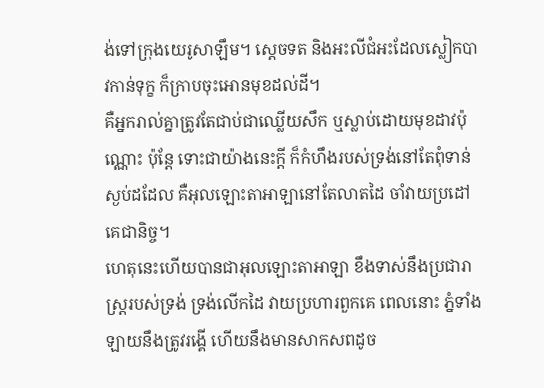ង់ទៅក្រុងយេរូសាឡឹម។ ស្តេចទត និងអះលីជំអះដែលស្លៀកបាវកាន់ទុក្ខ ក៏ក្រាបចុះអោនមុខដល់ដី។
គឺអ្នករាល់គ្នាត្រូវតែជាប់ជាឈ្លើយសឹក ឬស្លាប់ដោយមុខដាវប៉ុណ្ណោះ ប៉ុន្តែ ទោះជាយ៉ាងនេះក្ដី ក៏កំហឹងរបស់ទ្រង់នៅតែពុំទាន់ស្ងប់ដដែល គឺអុលឡោះតាអាឡានៅតែលាតដៃ ចាំវាយប្រដៅគេជានិច្ច។
ហេតុនេះហើយបានជាអុលឡោះតាអាឡា ខឹងទាស់នឹងប្រជារាស្ត្ររបស់ទ្រង់ ទ្រង់លើកដៃ វាយប្រហារពួកគេ ពេលនោះ ភ្នំទាំងឡាយនឹងត្រូវរង្គើ ហើយនឹងមានសាកសពដូច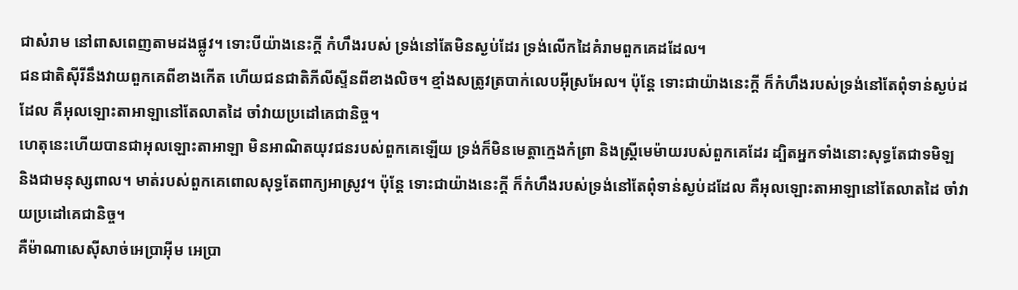ជាសំរាម នៅពាសពេញតាមដងផ្លូវ។ ទោះបីយ៉ាងនេះក្ដី កំហឹងរបស់ ទ្រង់នៅតែមិនស្ងប់ដែរ ទ្រង់លើកដៃគំរាមពួកគេដដែល។
ជនជាតិស៊ីរីនឹងវាយពួកគេពីខាងកើត ហើយជនជាតិភីលីស្ទីនពីខាងលិច។ ខ្មាំងសត្រូវត្របាក់លេបអ៊ីស្រអែល។ ប៉ុន្តែ ទោះជាយ៉ាងនេះក្ដី ក៏កំហឹងរបស់ទ្រង់នៅតែពុំទាន់ស្ងប់ដដែល គឺអុលឡោះតាអាឡានៅតែលាតដៃ ចាំវាយប្រដៅគេជានិច្ច។
ហេតុនេះហើយបានជាអុលឡោះតាអាឡា មិនអាណិតយុវជនរបស់ពួកគេឡើយ ទ្រង់ក៏មិនមេត្តាក្មេងកំព្រា និងស្ត្រីមេម៉ាយរបស់ពួកគេដែរ ដ្បិតអ្នកទាំងនោះសុទ្ធតែជាទមិឡ និងជាមនុស្សពាល។ មាត់របស់ពួកគេពោលសុទ្ធតែពាក្យអាស្រូវ។ ប៉ុន្តែ ទោះជាយ៉ាងនេះក្ដី ក៏កំហឹងរបស់ទ្រង់នៅតែពុំទាន់ស្ងប់ដដែល គឺអុលឡោះតាអាឡានៅតែលាតដៃ ចាំវាយប្រដៅគេជានិច្ច។
គឺម៉ាណាសេស៊ីសាច់អេប្រាអ៊ីម អេប្រា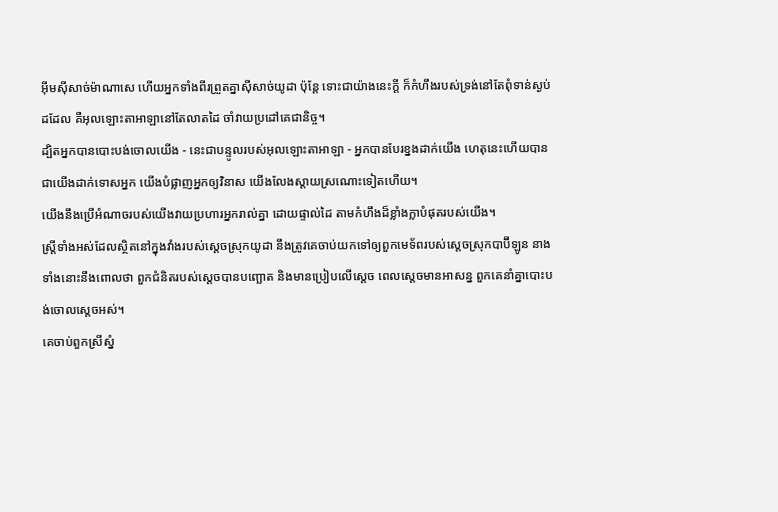អ៊ីមស៊ីសាច់ម៉ាណាសេ ហើយអ្នកទាំងពីរព្រួតគ្នាស៊ីសាច់យូដា ប៉ុន្តែ ទោះជាយ៉ាងនេះក្ដី ក៏កំហឹងរបស់ទ្រង់នៅតែពុំទាន់ស្ងប់ដដែល គឺអុលឡោះតាអាឡានៅតែលាតដៃ ចាំវាយប្រដៅគេជានិច្ច។
ដ្បិតអ្នកបានបោះបង់ចោលយើង - នេះជាបន្ទូលរបស់អុលឡោះតាអាឡា - អ្នកបានបែរខ្នងដាក់យើង ហេតុនេះហើយបានជាយើងដាក់ទោសអ្នក យើងបំផ្លាញអ្នកឲ្យវិនាស យើងលែងស្ដាយស្រណោះទៀតហើយ។
យើងនឹងប្រើអំណាចរបស់យើងវាយប្រហារអ្នករាល់គ្នា ដោយផ្ទាល់ដៃ តាមកំហឹងដ៏ខ្លាំងក្លាបំផុតរបស់យើង។
ស្ត្រីទាំងអស់ដែលស្ថិតនៅក្នុងវាំងរបស់ស្ដេចស្រុកយូដា នឹងត្រូវគេចាប់យកទៅឲ្យពួកមេទ័ពរបស់ស្ដេចស្រុកបាប៊ីឡូន នាងទាំងនោះនឹងពោលថា ពួកជំនិតរបស់ស្តេចបានបញ្ឆោត និងមានប្រៀបលើស្តេច ពេលស្តេចមានអាសន្ន ពួកគេនាំគ្នាបោះបង់ចោលស្តេចអស់។
គេចាប់ពួកស្រីស្នំ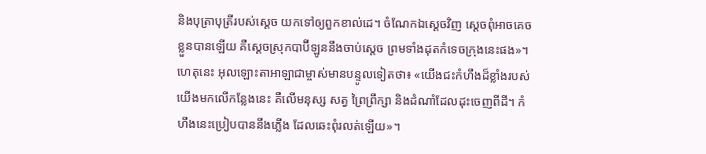និងបុត្រាបុត្រីរបស់ស្តេច យកទៅឲ្យពួកខាល់ដេ។ ចំណែកឯស្តេចវិញ ស្តេចពុំអាចគេចខ្លួនបានឡើយ គឺស្ដេចស្រុកបាប៊ីឡូននឹងចាប់ស្តេច ព្រមទាំងដុតកំទេចក្រុងនេះផង»។
ហេតុនេះ អុលឡោះតាអាឡាជាម្ចាស់មានបន្ទូលទៀតថា៖ «យើងជះកំហឹងដ៏ខ្លាំងរបស់យើងមកលើកន្លែងនេះ គឺលើមនុស្ស សត្វ ព្រៃព្រឹក្សា និងដំណាំដែលដុះចេញពីដី។ កំហឹងនេះប្រៀបបាននឹងភ្លើង ដែលឆេះពុំរលត់ឡើយ»។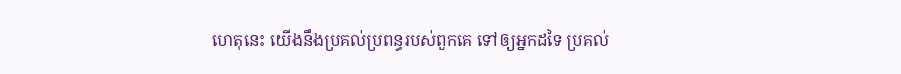ហេតុនេះ យើងនឹងប្រគល់ប្រពន្ធរបស់ពួកគេ ទៅឲ្យអ្នកដទៃ ប្រគល់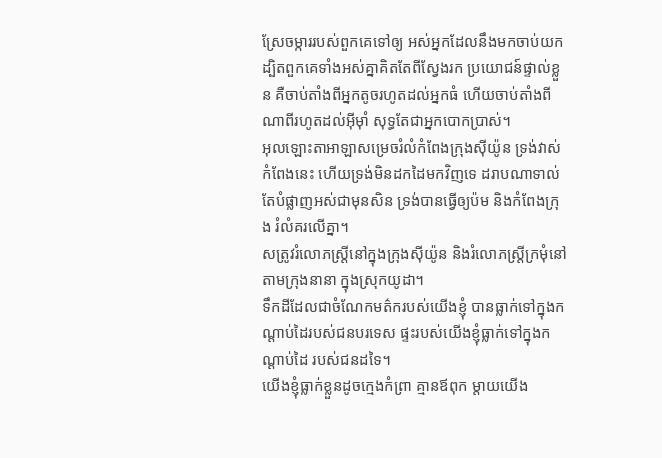ស្រែចម្ការរបស់ពួកគេទៅឲ្យ អស់អ្នកដែលនឹងមកចាប់យក ដ្បិតពួកគេទាំងអស់គ្នាគិតតែពីស្វែងរក ប្រយោជន៍ផ្ទាល់ខ្លួន គឺចាប់តាំងពីអ្នកតូចរហូតដល់អ្នកធំ ហើយចាប់តាំងពីណាពីរហូតដល់អ៊ីមុាំ សុទ្ធតែជាអ្នកបោកប្រាស់។
អុលឡោះតាអាឡាសម្រេចរំលំកំពែងក្រុងស៊ីយ៉ូន ទ្រង់វាស់កំពែងនេះ ហើយទ្រង់មិនដកដៃមកវិញទេ ដរាបណាទាល់តែបំផ្លាញអស់ជាមុនសិន ទ្រង់បានធ្វើឲ្យប៉ម និងកំពែងក្រុង រំលំគរលើគ្នា។
សត្រូវរំលោភស្ត្រីនៅក្នុងក្រុងស៊ីយ៉ូន និងរំលោភស្ត្រីក្រមុំនៅតាមក្រុងនានា ក្នុងស្រុកយូដា។
ទឹកដីដែលជាចំណែកមត៌ករបស់យើងខ្ញុំ បានធ្លាក់ទៅក្នុងកណ្ដាប់ដៃរបស់ជនបរទេស ផ្ទះរបស់យើងខ្ញុំធ្លាក់ទៅក្នុងកណ្ដាប់ដៃ របស់ជនដទៃ។
យើងខ្ញុំធ្លាក់ខ្លួនដូចក្មេងកំព្រា គ្មានឪពុក ម្ដាយយើង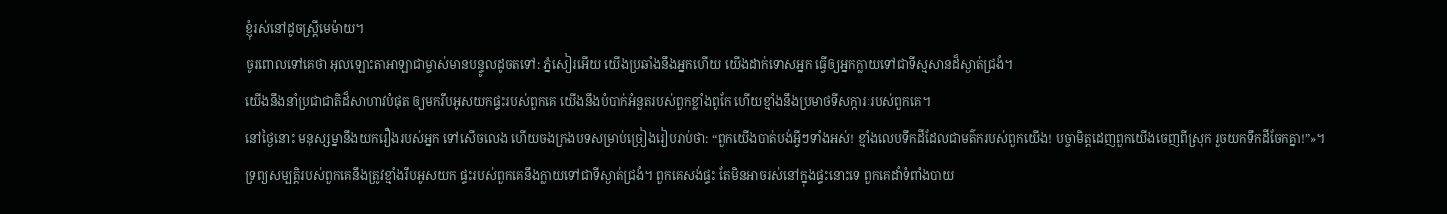ខ្ញុំរស់នៅដូចស្ត្រីមេម៉ាយ។
ចូរពោលទៅគេថា អុលឡោះតាអាឡាជាម្ចាស់មានបន្ទូលដូចតទៅ: ភ្នំសៀរអើយ យើងប្រឆាំងនឹងអ្នកហើយ យើងដាក់ទោសអ្នក ធ្វើឲ្យអ្នកក្លាយទៅជាទីស្មសានដ៏ស្ងាត់ជ្រងំ។
យើងនឹងនាំប្រជាជាតិដ៏សាហាវបំផុត ឲ្យមករឹបអូសយកផ្ទះរបស់ពួកគេ យើងនឹងបំបាក់អំនួតរបស់ពួកខ្លាំងពូកែ ហើយខ្មាំងនឹងប្រមាថទីសក្ការៈរបស់ពួកគេ។
នៅថ្ងៃនោះ មនុស្សម្នានឹងយករឿងរបស់អ្នក ទៅសើចលេង ហើយចងក្រងបទសម្រាប់ច្រៀងរៀបរាប់ថា: “ពួកយើងបាត់បង់អ្វីៗទាំងអស់! ខ្មាំងលេបទឹកដីដែលជាមត៌ករបស់ពួកយើង! បច្ចាមិត្តដេញពួកយើងចេញពីស្រុក រួចយកទឹកដីចែកគ្នា!”»។
ទ្រព្យសម្បត្តិរបស់ពួកគេនឹងត្រូវខ្មាំងរឹបអូសយក ផ្ទះរបស់ពួកគេនឹងក្លាយទៅជាទីស្ងាត់ជ្រងំ។ ពួកគេសង់ផ្ទះ តែមិនអាចរស់នៅក្នុងផ្ទះនោះទេ ពួកគេដាំទំពាំងបាយ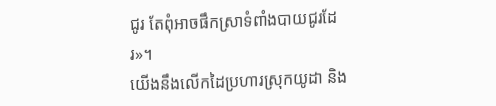ជូរ តែពុំអាចផឹកស្រាទំពាំងបាយជូរដែរ»។
យើងនឹងលើកដៃប្រហារស្រុកយូដា និង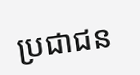ប្រជាជន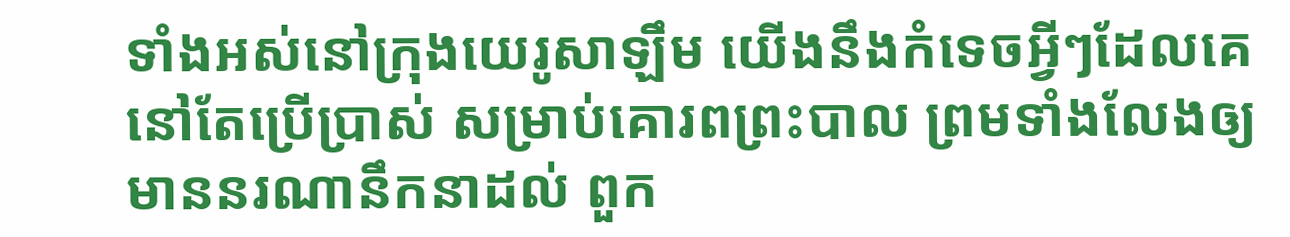ទាំងអស់នៅក្រុងយេរូសាឡឹម យើងនឹងកំទេចអ្វីៗដែលគេនៅតែប្រើប្រាស់ សម្រាប់គោរពព្រះបាល ព្រមទាំងលែងឲ្យមាននរណានឹកនាដល់ ពួក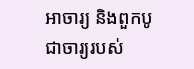អាចារ្យ និងពួកបូជាចារ្យរបស់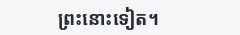ព្រះនោះទៀត។